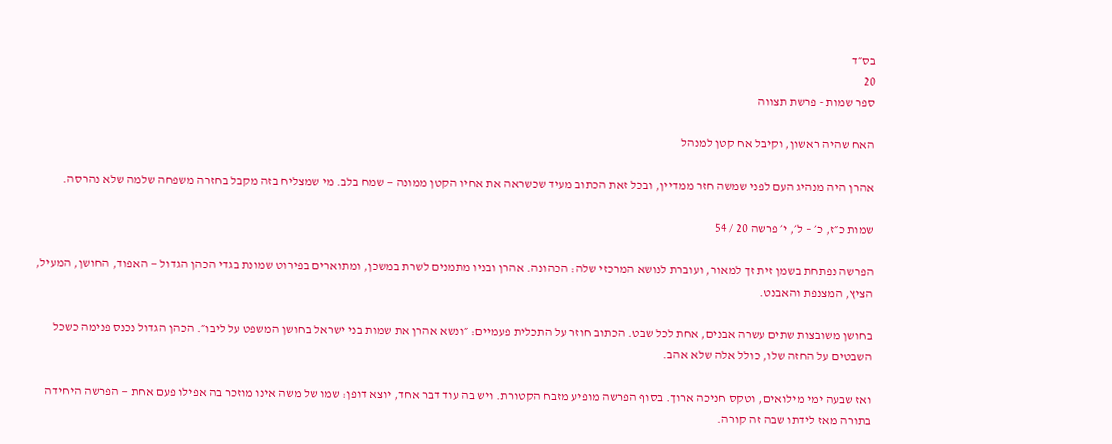בס״ד
20
ספר שמות - פרשת תצווה

האח שהיה ראשון, וקיבל אח קטן למנהל

אהרן היה מנהיג העם לפני שמשה חזר ממדיין, ובכל זאת הכתוב מעיד שכשראה את אחיו הקטן ממונה — שמח בלב. מי שמצליח בזה מקבל בחזרה משפחה שלמה שלא נהרסה.

שמות כ״ז, כ׳ – ל׳, י׳ פרשה 20 / 54

הפרשה נפתחת בשמן זית זך למאור, ועוברת לנושא המרכזי שלה: הכהונה. אהרן ובניו מתמנים לשרת במשכן, ומתוארים בפירוט שמונת בגדי הכהן הגדול — האפוד, החושן, המעיל, הציץ, המצנפת והאבנט.

בחושן משובצות שתים עשרה אבנים, אחת לכל שבט. הכתוב חוזר על התכלית פעמיים: ״ונשא אהרן את שמות בני ישראל בחושן המשפט על ליבו״. הכהן הגדול נכנס פנימה כשכל השבטים על החזה שלו, כולל אלה שלא אהב.

ואז שבעה ימי מילואים, וטקס חניכה ארוך. בסוף הפרשה מופיע מזבח הקטורת. ויש בה עוד דבר אחד, יוצא דופן: שמו של משה אינו מוזכר בה אפילו פעם אחת — הפרשה היחידה בתורה מאז לידתו שבה זה קורה.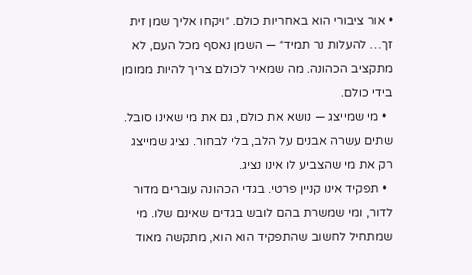• אור ציבורי הוא באחריות כולם. ״ויקחו אליך שמן זית זך… להעלות נר תמיד״ — השמן נאסף מכל העם, לא מתקציב הכהונה. מה שמאיר לכולם צריך להיות ממומן בידי כולם.
  • מי שמייצג — נושא את כולם, גם את מי שאינו סובל. שתים עשרה אבנים על הלב, בלי לבחור. נציג שמייצג רק את מי שהצביע לו אינו נציג.
  • תפקיד אינו קניין פרטי. בגדי הכהונה עוברים מדור לדור, ומי שמשרת בהם לובש בגדים שאינם שלו. מי שמתחיל לחשוב שהתפקיד הוא הוא, מתקשה מאוד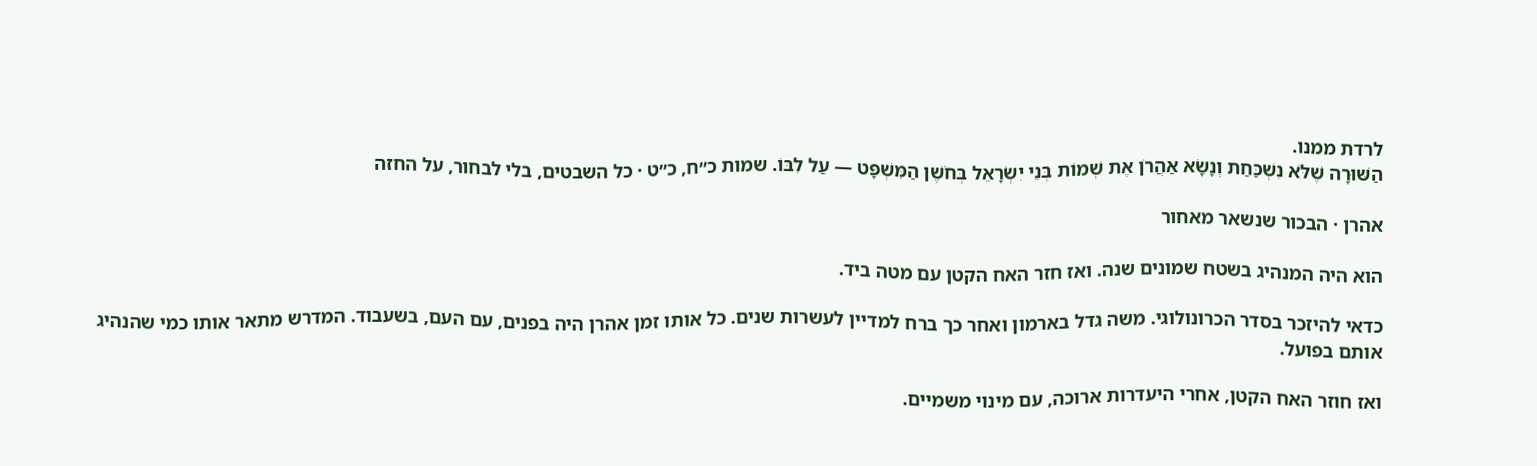לרדת ממנו.
הַשּׁוּרָה שֶׁלֹּא נִשְׁכַּחַת וְנָשָׂא אַהֲרֹן אֶת שְׁמוֹת בְּנֵי יִשְׂרָאֵל בְּחֹשֶׁן הַמִּשְׁפָּט — עַל לִבּוֹ. שמות כ״ח, כ״ט · כל השבטים, בלי לבחור, על החזה

אהרן · הבכור שנשאר מאחור

הוא היה המנהיג בשטח שמונים שנה. ואז חזר האח הקטן עם מטה ביד.

כדאי להיזכר בסדר הכרונולוגי. משה גדל בארמון ואחר כך ברח למדיין לעשרות שנים. כל אותו זמן אהרן היה בפנים, עם העם, בשעבוד. המדרש מתאר אותו כמי שהנהיג אותם בפועל.

ואז חוזר האח הקטן, אחרי היעדרות ארוכה, עם מינוי משמיים.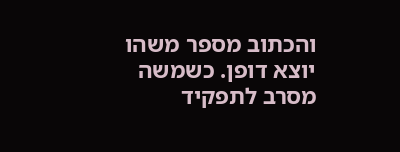והכתוב מספר משהו יוצא דופן. כשמשה מסרב לתפקיד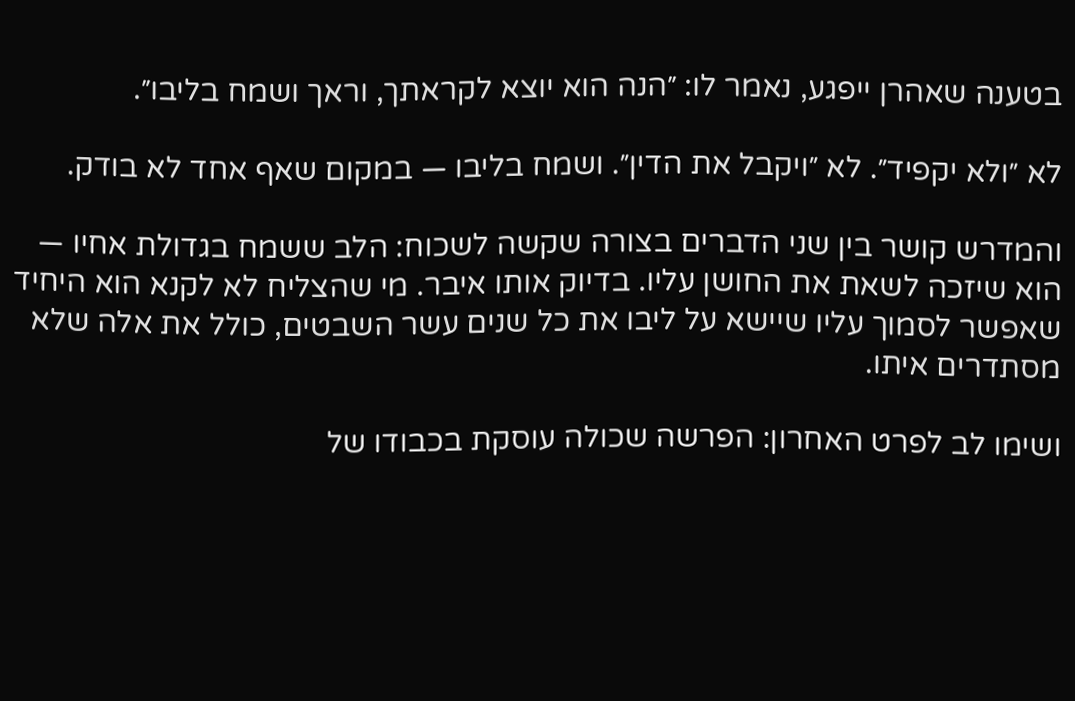בטענה שאהרן ייפגע, נאמר לו: ״הנה הוא יוצא לקראתך, וראך ושמח בליבו״.

לא ״ולא יקפיד״. לא ״ויקבל את הדין״. ושמח בליבו — במקום שאף אחד לא בודק.

והמדרש קושר בין שני הדברים בצורה שקשה לשכוח: הלב ששמח בגדולת אחיו — הוא שיזכה לשאת את החושן עליו. בדיוק אותו איבר. מי שהצליח לא לקנא הוא היחיד שאפשר לסמוך עליו שיישא על ליבו את כל שנים עשר השבטים, כולל את אלה שלא מסתדרים איתו.

ושימו לב לפרט האחרון: הפרשה שכולה עוסקת בכבודו של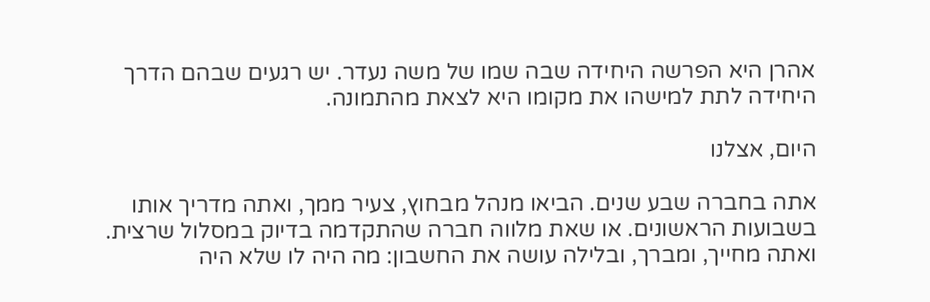אהרן היא הפרשה היחידה שבה שמו של משה נעדר. יש רגעים שבהם הדרך היחידה לתת למישהו את מקומו היא לצאת מהתמונה.

היום, אצלנו

אתה בחברה שבע שנים. הביאו מנהל מבחוץ, צעיר ממך, ואתה מדריך אותו בשבועות הראשונים. או שאת מלווה חברה שהתקדמה בדיוק במסלול שרצית. ואתה מחייך, ומברך, ובלילה עושה את החשבון: מה היה לו שלא היה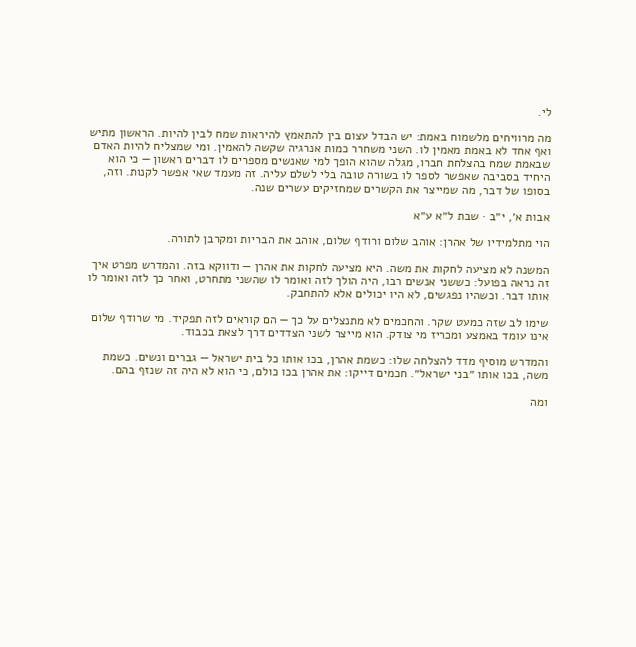לי.

מה מרוויחים מלשמוח באמת: יש הבדל עצום בין להתאמץ להיראות שמח לבין להיות. הראשון מתיש ואף אחד לא באמת מאמין לו. השני משחרר כמות אנרגיה שקשה להאמין. ומי שמצליח להיות האדם שבאמת שמח בהצלחת חברו, מגלה שהוא הופך למי שאנשים מספרים לו דברים ראשון — כי הוא היחיד בסביבה שאפשר לספר לו בשורה טובה בלי לשלם עליה. זה מעמד שאי אפשר לקנות. וזה, בסופו של דבר, מה שמייצר את הקשרים שמחזיקים עשרים שנה.

אבות א׳, י״ב · שבת ל״א ע״א

הוי מתלמידיו של אהרן: אוהב שלום ורודף שלום, אוהב את הבריות ומקרבן לתורה.

המשנה לא מציעה לחקות את משה. היא מציעה לחקות את אהרן — ודווקא בזה. והמדרש מפרט איך זה נראה בפועל: כששני אנשים רבו, היה הולך לזה ואומר לו שהשני מתחרט, ואחר כך לזה ואומר לו אותו דבר. וכשהיו נפגשים, לא היו יכולים אלא להתחבק.

שימו לב שזה כמעט שקר. והחכמים לא מתנצלים על כך — הם קוראים לזה תפקיד. מי שרודף שלום אינו עומד באמצע ומכריז מי צודק. הוא מייצר לשני הצדדים דרך לצאת בכבוד.

והמדרש מוסיף מדד להצלחה שלו: כשמת אהרן, בכו אותו כל בית ישראל — גברים ונשים. כשמת משה, בכו אותו ״בני ישראל״. חכמים דייקו: את אהרן בכו כולם, כי הוא לא היה זה שנזף בהם.

ומה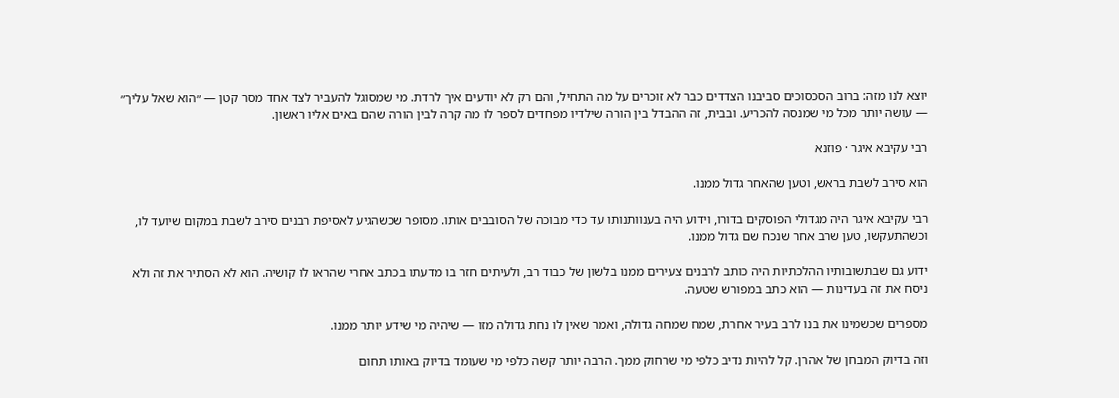יוצא לנו מזה: ברוב הסכסוכים סביבנו הצדדים כבר לא זוכרים על מה התחיל, והם רק לא יודעים איך לרדת. מי שמסוגל להעביר לצד אחד מסר קטן — ״הוא שאל עליך״ — עושה יותר מכל מי שמנסה להכריע. ובבית, זה ההבדל בין הורה שילדיו מפחדים לספר לו מה קרה לבין הורה שהם באים אליו ראשון.

רבי עקיבא איגר · פוזנא

הוא סירב לשבת בראש, וטען שהאחר גדול ממנו.

רבי עקיבא איגר היה מגדולי הפוסקים בדורו, וידוע היה בענוותנותו עד כדי מבוכה של הסובבים אותו. מסופר שכשהגיע לאסיפת רבנים סירב לשבת במקום שיועד לו, וכשהתעקשו, טען שרב אחר שנכח שם גדול ממנו.

ידוע גם שבתשובותיו ההלכתיות היה כותב לרבנים צעירים ממנו בלשון של כבוד רב, ולעיתים חזר בו מדעתו בכתב אחרי שהראו לו קושיה. הוא לא הסתיר את זה ולא ניסח את זה בעדינות — הוא כתב במפורש שטעה.

מספרים שכשמינו את בנו לרב בעיר אחרת, שמח שמחה גדולה, ואמר שאין לו נחת גדולה מזו — שיהיה מי שידע יותר ממנו.

וזה בדיוק המבחן של אהרן. קל להיות נדיב כלפי מי שרחוק ממך. הרבה יותר קשה כלפי מי שעומד בדיוק באותו תחום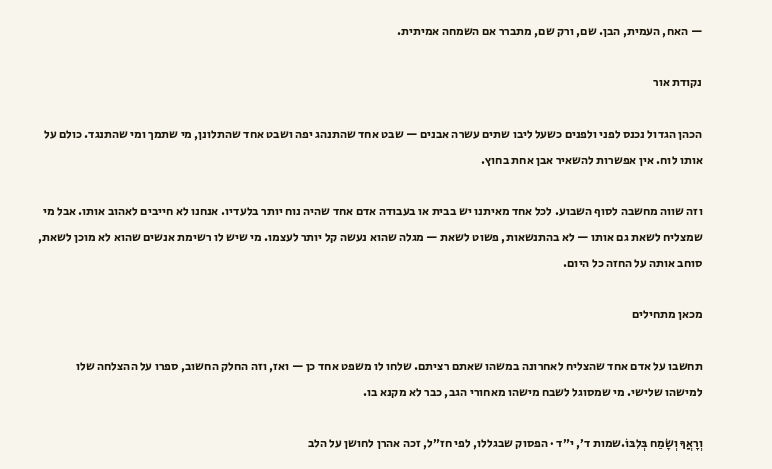— האח, העמית, הבן. שם, ורק שם, מתברר אם השמחה אמיתית.

נקודת אור

הכהן הגדול נכנס לפני ולפנים כשעל ליבו שתים עשרה אבנים — שבט אחד שהתנהג יפה ושבט אחד שהתלונן, מי שתמך ומי שהתנגד. כולם על אותו לוח. אין אפשרות להשאיר אבן אחת בחוץ.

וזה שווה מחשבה לסוף השבוע. לכל אחד מאיתנו יש בבית או בעבודה אדם אחד שהיה נוח יותר בלעדיו. אנחנו לא חייבים לאהוב אותו. אבל מי שמצליח לשאת גם אותו — לא בהתנשאות, פשוט לשאת — מגלה שהוא נעשה קל יותר לעצמו. מי שיש לו רשימת אנשים שהוא לא מוכן לשאת, סוחב אותה על החזה כל היום.

מכאן מתחילים

תחשבו על אדם אחד שהצליח לאחרונה במשהו שאתם רציתם. שלחו לו משפט אחד כן — ואז, וזה החלק החשוב, ספרו על ההצלחה שלו למישהו שלישי. מי שמסוגל לשבח מישהו מאחורי הגב, כבר לא מקנא בו.

וְרָאֲךָ וְשָׂמַח בְּלִבּוֹ.שמות ד׳, י״ד · הפסוק שבגללו, לפי חז״ל, זכה אהרן לחושן על הלב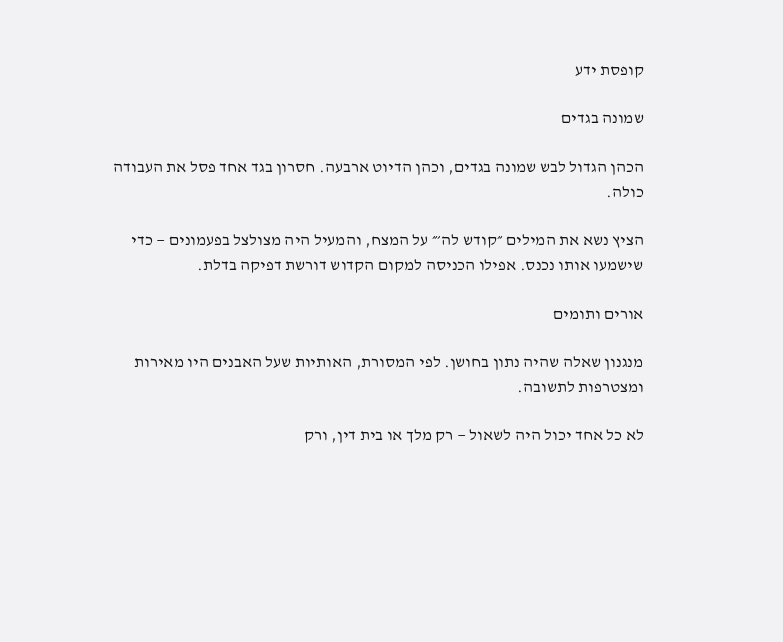קופסת ידע

שמונה בגדים

הכהן הגדול לבש שמונה בגדים, וכהן הדיוט ארבעה. חסרון בגד אחד פסל את העבודה כולה.

הציץ נשא את המילים ״קודש לה׳״ על המצח, והמעיל היה מצולצל בפעמונים — כדי שישמעו אותו נכנס. אפילו הכניסה למקום הקדוש דורשת דפיקה בדלת.

אורים ותומים

מנגנון שאלה שהיה נתון בחושן. לפי המסורת, האותיות שעל האבנים היו מאירות ומצטרפות לתשובה.

לא כל אחד יכול היה לשאול — רק מלך או בית דין, ורק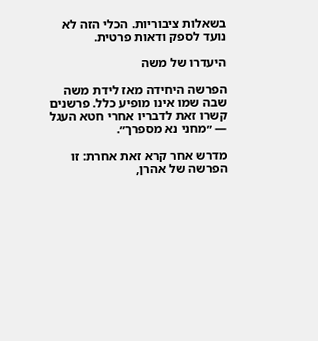בשאלות ציבוריות. הכלי הזה לא נועד לספק ודאות פרטית.

היעדרו של משה

הפרשה היחידה מאז לידת משה שבה שמו אינו מופיע כלל. פרשנים קשרו זאת לדבריו אחרי חטא העגל — ״מחני נא מספרך״.

מדרש אחר קרא זאת אחרת: זו הפרשה של אהרן,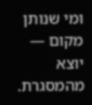ומי שנותן מקום — יוצא מהמסגרת.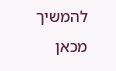להמשיך מכאן